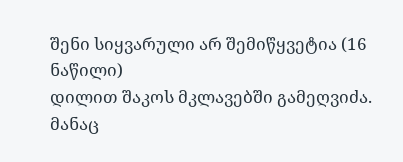შენი სიყვარული არ შემიწყვეტია (16 ნაწილი)
დილით შაკოს მკლავებში გამეღვიძა. მანაც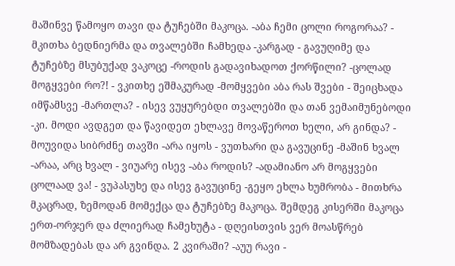მაშინვე წამოყო თავი და ტუჩებში მაკოცა. -აბა ჩემი ცოლი როგორაა? - მკითხა ბედნიერმა და თვალებში ჩამხედა -კარგად - გავუღიმე და ტუჩებზე მსუბუქად ვაკოცე -როდის გადავიხადოთ ქორწილი? -ცოლად მოგყვები რო?! - ვკითხე ეშმაკურად -მომყვები აბა რას შვები - შეიცხადა იმწამსვე -მართლა? - ისევ ვუყურებდი თვალებში და თან ვემაიმუნებოდი -კი. მოდი ავდგეთ და წავიდეთ ეხლავე მოვაწეროთ ხელი, არ გინდა? - მოუვიდა სიბრძნე თავში -არა იყოს - ვუთხარი და გავუცინე -მაშინ ხვალ -არაა, არც ხვალ - ვიუარე ისევ -აბა როდის? -ადამიანო არ მოგყვები ცოლაად ვა! - ვუპასუხე და ისევ გავუცინე -გეყო ეხლა ხუმრობა - მითხრა მკაცრად, ზემოდან მომექცა და ტუჩებზე მაკოცა. შემდეგ კისერში მაკოცა ერთ-ორჯერ და ძლიერად ჩამეხუტა - დღეისთვის ვერ მოასწრებ მომზადებას და არ გვინდა. 2 კვირაში? -აუუ რავი -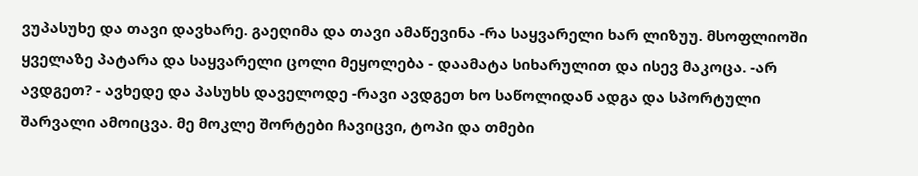ვუპასუხე და თავი დავხარე. გაეღიმა და თავი ამაწევინა -რა საყვარელი ხარ ლიზუუ. მსოფლიოში ყველაზე პატარა და საყვარელი ცოლი მეყოლება - დაამატა სიხარულით და ისევ მაკოცა. -არ ავდგეთ? - ავხედე და პასუხს დაველოდე -რავი ავდგეთ ხო საწოლიდან ადგა და სპორტული შარვალი ამოიცვა. მე მოკლე შორტები ჩავიცვი, ტოპი და თმები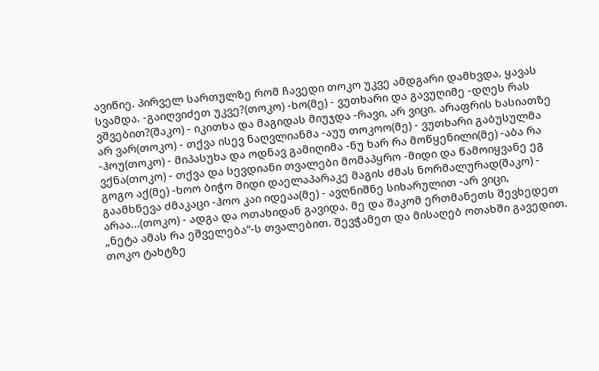ავიწიე. პირველ სართულზე რომ ჩავედი თოკო უკვე ამდგარი დამხვდა, ყავას სვამდა. -გაიღვიძეთ უკვე?(თოკო) -ხო(მე) - ვუთხარი და გავუღიმე -დღეს რას ვშვებით?(შაკო) - იკითხა და მაგიდას მიუჯდა -რავი, არ ვიცი. არაფრის ხასიათზე არ ვარ(თოკო) - თქვა ისევ ნაღვლიანმა -აუუ თოკოო(მე) - ვუთხარი გაბუსულმა -ჰოუ(თოკო) - მიპასუხა და ოდნავ გამიღიმა -ნუ ხარ რა მოწყენილი(მე) -აბა რა ვქნა(თოკო) - თქვა და სევდიანი თვალები მომაპყრო -მიდი და წამოიყვანე ეგ გოგო აქ(მე) -ხოო ბიჭო მიდი დაელაპარაკე მაგის ძმას ნორმალურად(შაკო) - გაამხნევა ძმაკაცი -ჰოო კაი იდეაა(მე) - ავღნიშნე სიხარულით -არ ვიცი, არაა...(თოკო) - ადგა და ოთახიდან გავიდა. მე და შაკომ ერთმანეთს შევხედეთ „ნეტა ამას რა ეშველება“-ს თვალებით. შევჭამეთ და მისაღებ ოთახში გავედით. თოკო ტახტზე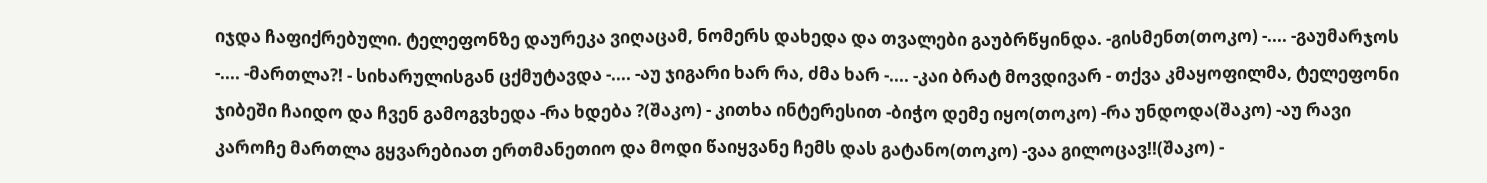იჯდა ჩაფიქრებული. ტელეფონზე დაურეკა ვიღაცამ, ნომერს დახედა და თვალები გაუბრწყინდა. -გისმენთ(თოკო) -.... -გაუმარჯოს -.... -მართლა?! - სიხარულისგან ცქმუტავდა -.... -აუ ჯიგარი ხარ რა, ძმა ხარ -.... -კაი ბრატ მოვდივარ - თქვა კმაყოფილმა, ტელეფონი ჯიბეში ჩაიდო და ჩვენ გამოგვხედა -რა ხდება ?(შაკო) - კითხა ინტერესით -ბიჭო დემე იყო(თოკო) -რა უნდოდა(შაკო) -აუ რავი კაროჩე მართლა გყვარებიათ ერთმანეთიო და მოდი წაიყვანე ჩემს დას გატანო(თოკო) -ვაა გილოცავ!!(შაკო) -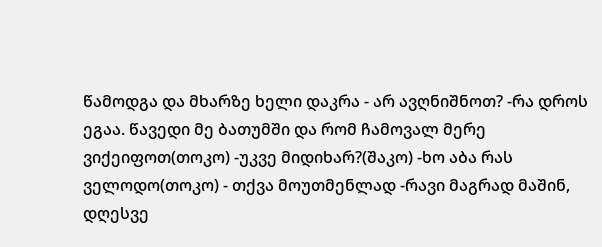წამოდგა და მხარზე ხელი დაკრა - არ ავღნიშნოთ? -რა დროს ეგაა. წავედი მე ბათუმში და რომ ჩამოვალ მერე ვიქეიფოთ(თოკო) -უკვე მიდიხარ?(შაკო) -ხო აბა რას ველოდო(თოკო) - თქვა მოუთმენლად -რავი მაგრად მაშინ, დღესვე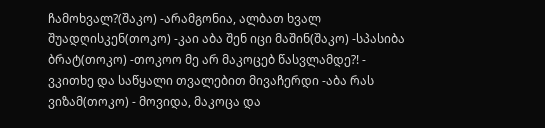ჩამოხვალ?(შაკო) -არამგონია, ალბათ ხვალ შუადღისკენ(თოკო) -კაი აბა შენ იცი მაშინ(შაკო) -სპასიბა ბრატ(თოკო) -თოკოო მე არ მაკოცებ წასვლამდე?! - ვკითხე და საწყალი თვალებით მივაჩერდი -აბა რას ვიზამ(თოკო) - მოვიდა, მაკოცა და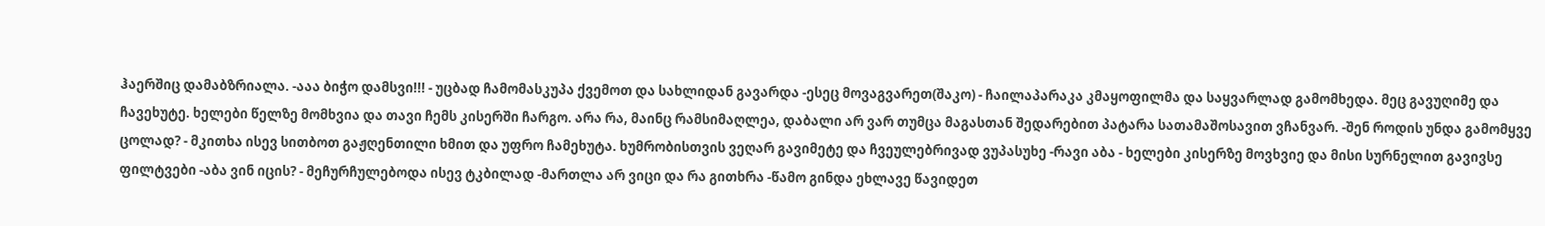ჰაერშიც დამაბზრიალა. -ააა ბიჭო დამსვი!!! - უცბად ჩამომასკუპა ქვემოთ და სახლიდან გავარდა -ესეც მოვაგვარეთ(შაკო) - ჩაილაპარაკა კმაყოფილმა და საყვარლად გამომხედა. მეც გავუღიმე და ჩავეხუტე. ხელები წელზე მომხვია და თავი ჩემს კისერში ჩარგო. არა რა, მაინც რამსიმაღლეა, დაბალი არ ვარ თუმცა მაგასთან შედარებით პატარა სათამაშოსავით ვჩანვარ. -შენ როდის უნდა გამომყვე ცოლად? - მკითხა ისევ სითბოთ გაჟღენთილი ხმით და უფრო ჩამეხუტა. ხუმრობისთვის ვეღარ გავიმეტე და ჩვეულებრივად ვუპასუხე -რავი აბა - ხელები კისერზე მოვხვიე და მისი სურნელით გავივსე ფილტვები -აბა ვინ იცის? - მეჩურჩულებოდა ისევ ტკბილად -მართლა არ ვიცი და რა გითხრა -წამო გინდა ეხლავე წავიდეთ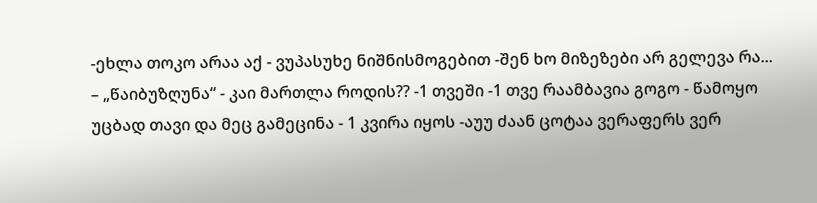-ეხლა თოკო არაა აქ - ვუპასუხე ნიშნისმოგებით -შენ ხო მიზეზები არ გელევა რა... – „წაიბუზღუნა“ - კაი მართლა როდის?? -1 თვეში -1 თვე რაამბავია გოგო - წამოყო უცბად თავი და მეც გამეცინა - 1 კვირა იყოს -აუუ ძაან ცოტაა ვერაფერს ვერ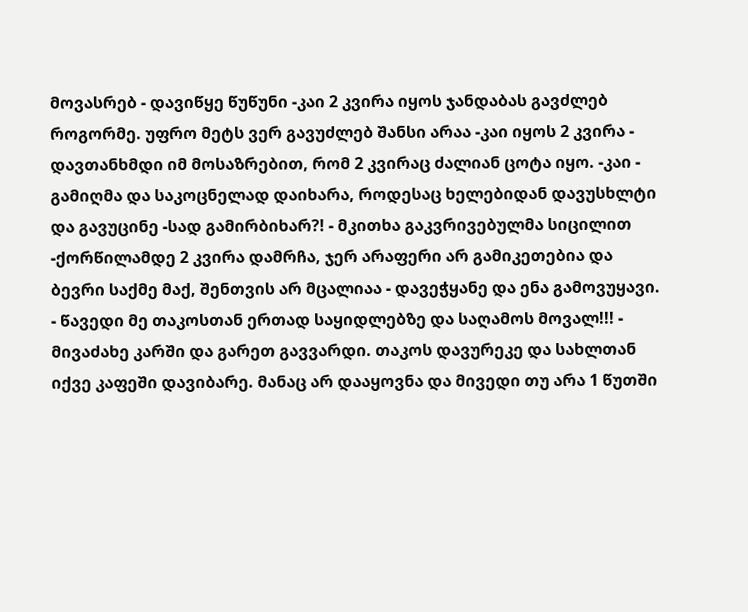მოვასრებ - დავიწყე წუწუნი -კაი 2 კვირა იყოს ჯანდაბას გავძლებ როგორმე. უფრო მეტს ვერ გავუძლებ შანსი არაა -კაი იყოს 2 კვირა - დავთანხმდი იმ მოსაზრებით, რომ 2 კვირაც ძალიან ცოტა იყო. -კაი - გამიღმა და საკოცნელად დაიხარა, როდესაც ხელებიდან დავუსხლტი და გავუცინე -სად გამირბიხარ?! - მკითხა გაკვრივებულმა სიცილით -ქორწილამდე 2 კვირა დამრჩა, ჯერ არაფერი არ გამიკეთებია და ბევრი საქმე მაქ, შენთვის არ მცალიაა - დავეჭყანე და ენა გამოვუყავი. - წავედი მე თაკოსთან ერთად საყიდლებზე და საღამოს მოვალ!!! - მივაძახე კარში და გარეთ გავვარდი. თაკოს დავურეკე და სახლთან იქვე კაფეში დავიბარე. მანაც არ დააყოვნა და მივედი თუ არა 1 წუთში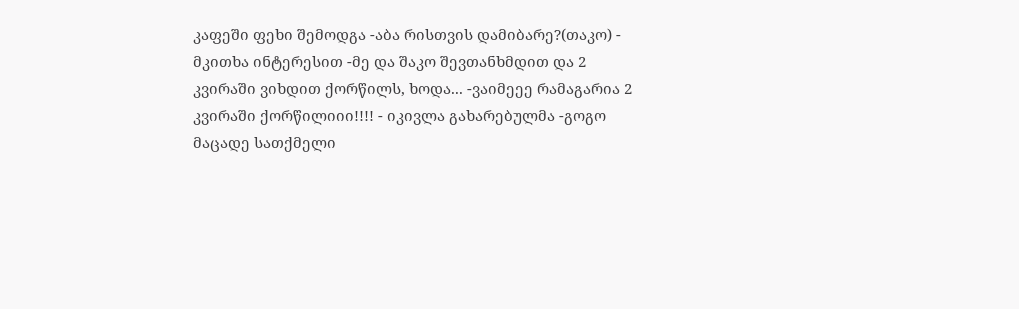კაფეში ფეხი შემოდგა -აბა რისთვის დამიბარე?(თაკო) - მკითხა ინტერესით -მე და შაკო შევთანხმდით და 2 კვირაში ვიხდით ქორწილს, ხოდა... -ვაიმეეე რამაგარია 2 კვირაში ქორწილიიი!!!! - იკივლა გახარებულმა -გოგო მაცადე სათქმელი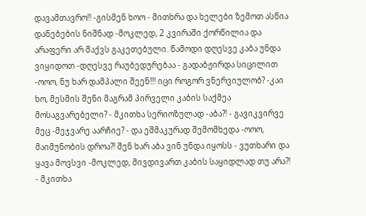დავამთავრო!! -გისმენ ხოო - მითხრა და ხელები ზემოთ ასწია დანებების ნიშნად -მოკლედ, 2 კვირაში ქორწილია და არაფერი არ მაქვს გაკეთებული. წამოდი დღესვე კაბა უნდა ვიყიდოთ -დღესვე რაუბედურებაა - გადაბჟირდა სიცილით -ოოო, ნუ ხარ დამპალი შეენ!!! იცი როგორ ვნერვიულობ? -კაი ხო, მესმის შენი მაგრამ პირველი კაბის საქმეა მოსაგვარებელი? - მკითხა სერიოზულად -აბა?! - გავიკვირვე მეც -მეჯვარე აარჩიე? - და ეშმაკურად შემომხედა -ოოო, მაიმუნობის დროა?! შენ ხარ აბა ვინ უნდა იყოსს - ვუთხარი და ყავა მოვსვი -მოკლედ, მივდივართ კაბის საყიდლად თუ არა?! - მკითხა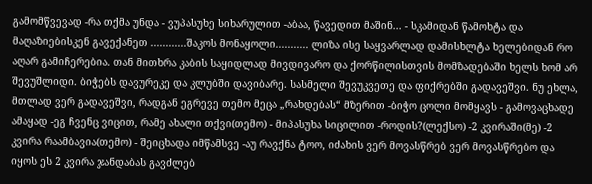გამომწვევად -რა თქმა უნდა - ვუპასუხე სიხარულით -აბაა, წავედით მაშინ... - სკამიდან წამოხტა და მაღაზიებისკენ გავექანეთ ............შაკოს მონაყოლი........... ლიზა ისე საყვარლად დამისხლტა ხელებიდან რო აღარ გამიჩერებია. თან მითხრა კაბის საყიდლად მივდივარო და ქორწილისთვის მომზადებაში ხელს ხომ არ შევუშლიდი. ბიჭებს დავურეკე და კლუბში დავიბარე. სასმელი შევუკვეთე და ფიქრებში გადავეშვი. ნუ ეხლა, მთლად ვერ გადავეშვი, რადგან ეგრევე თემო მეცა „რახდებას“ მზერით -ბიჭო ცოლი მომყავს - გამოვაცხადე ამაყად -ეგ ჩვენც ვიცით, რამე ახალი თქვი(თემო) - მიპასუხა სიცილით -როდის?(ლექსო) -2 კვირაში(მე) -2 კვირა რაამბავია(თემო) - შეიცხადა იმწამსვე -აუ რავქნა ტოო, იძახის ვერ მოვასწრებ ვერ მოვასწრებო და იყოს ეს 2 კვირა ჯანდაბას გავძლებ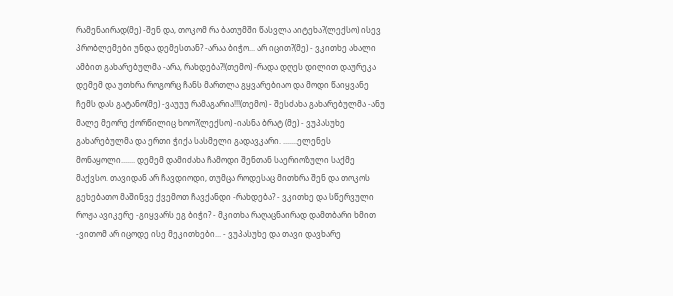რამენაირად(მე) -შენ და, თოკომ რა ბათუმში წასვლა აიტეხა?(ლექსო) ისევ პრობლემები უნდა დემესთან? -არაა ბიჭო... არ იცით?(მე) - ვკითხე ახალი ამბით გახარებულმა -არა, რახდება?!(თემო) -რადა დღეს დილით დაურეკა დემემ და უთხრა როგორც ჩანს მართლა გყვარებიაო და მოდი წაიყვანე ჩემს დას გატანო(მე) -ვაუუუ რამაგარია!!!(თემო) - შესძახა გახარებულმა -ანუ მალე მეორე ქორწილიც ხოო?(ლექსო) -იასნა ბრატ (მე) - ვუპასუხე გახარებულმა და ერთი ჭიქა სასმელი გადავკარი. .......ელენეს მონაყოლი....... დემემ დამიძახა ჩამოდი შენთან საერიოზული საქმე მაქვსო. თავიდან არ ჩავდიოდი, თუმცა როდესაც მითხრა შენ და თოკოს გეხებათო მაშინვე ქვემოთ ჩავქანდი -რახდება? - ვკითხე და სწერვული როჟა ავიკერე -გიყვარს ეგ ბიჭი? - მკითხა რაღაცნაირად დამთბარი ხმით -ვითომ არ იცოდე ისე მეკითხები... - ვუპასუხე და თავი დავხარე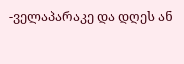-ველაპარაკე და დღეს ან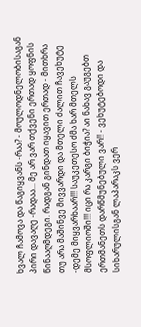ხვალ ჩამოვა და წაგიყვანს -რაა? - მოულოდნელობისაგან პირი დავაღე -რადაა... მე არ ვარ თქვენი ერთად ყოფნის წინააღმდეგი. რადგან გინდათ იყავით ერთად - მითხრა თუ არა მაშინვე მივვარდი და მთელი ძალით ჩავეხუტე -დემე მიყვარხაარ!!! საუკეთესო ძმა ხარ მთელს მსოფლიოში!!! იცი რა კარგი ბიჭია? აი ნახავ გაუგებთ ერთმანეთს დარწმუნებული ვარ!! - ვეხუტებოდი და სიხარულისგან ლაპარაკს ვერ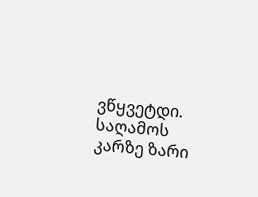ვწყვეტდი. საღამოს კარზე ზარი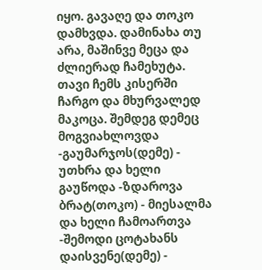იყო. გავაღე და თოკო დამხვდა. დამინახა თუ არა, მაშინვე მეცა და ძლიერად ჩამეხუტა. თავი ჩემს კისერში ჩარგო და მხურვალედ მაკოცა. შემდეგ დემეც მოგვიახლოვდა -გაუმარჯოს(დემე) - უთხრა და ხელი გაუწოდა -ზდაროვა ბრატ(თოკო) - მიესალმა და ხელი ჩამოართვა -შემოდი ცოტახანს დაისვენე(დემე) -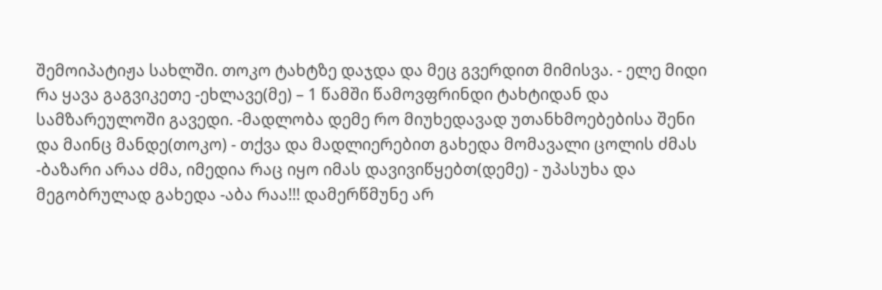შემოიპატიჟა სახლში. თოკო ტახტზე დაჯდა და მეც გვერდით მიმისვა. - ელე მიდი რა ყავა გაგვიკეთე -ეხლავე(მე) – 1 წამში წამოვფრინდი ტახტიდან და სამზარეულოში გავედი. -მადლობა დემე რო მიუხედავად უთანხმოებებისა შენი და მაინც მანდე(თოკო) - თქვა და მადლიერებით გახედა მომავალი ცოლის ძმას -ბაზარი არაა ძმა, იმედია რაც იყო იმას დავივიწყებთ(დემე) - უპასუხა და მეგობრულად გახედა -აბა რაა!!! დამერწმუნე არ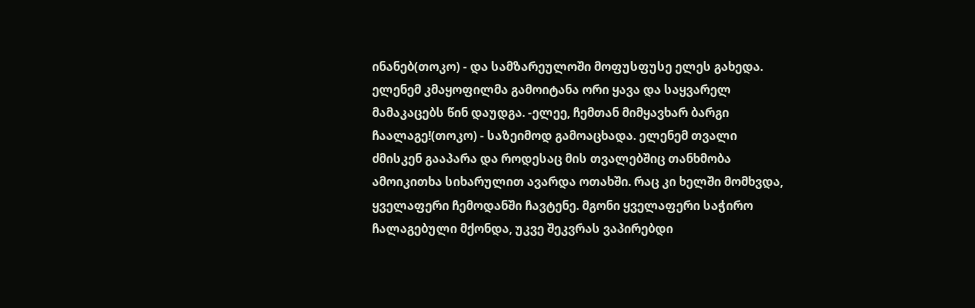ინანებ(თოკო) - და სამზარეულოში მოფუსფუსე ელეს გახედა. ელენემ კმაყოფილმა გამოიტანა ორი ყავა და საყვარელ მამაკაცებს წინ დაუდგა. -ელეე, ჩემთან მიმყავხარ ბარგი ჩაალაგე!(თოკო) - საზეიმოდ გამოაცხადა. ელენემ თვალი ძმისკენ გააპარა და როდესაც მის თვალებშიც თანხმობა ამოიკითხა სიხარულით ავარდა ოთახში. რაც კი ხელში მომხვდა, ყველაფერი ჩემოდანში ჩავტენე. მგონი ყველაფერი საჭირო ჩალაგებული მქონდა, უკვე შეკვრას ვაპირებდი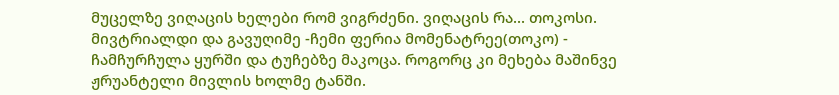მუცელზე ვიღაცის ხელები რომ ვიგრძენი. ვიღაცის რა... თოკოსი. მივტრიალდი და გავუღიმე -ჩემი ფერია მომენატრეე(თოკო) - ჩამჩურჩულა ყურში და ტუჩებზე მაკოცა. როგორც კი მეხება მაშინვე ჟრუანტელი მივლის ხოლმე ტანში.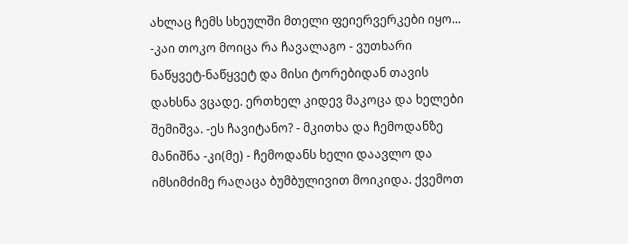ახლაც ჩემს სხეულში მთელი ფეიერვერკები იყო... -კაი თოკო მოიცა რა ჩავალაგო - ვუთხარი ნაწყვეტ-ნაწყვეტ და მისი ტორებიდან თავის დახსნა ვცადე. ერთხელ კიდევ მაკოცა და ხელები შემიშვა. -ეს ჩავიტანო? - მკითხა და ჩემოდანზე მანიშნა -კი(მე) - ჩემოდანს ხელი დაავლო და იმსიმძიმე რაღაცა ბუმბულივით მოიკიდა. ქვემოთ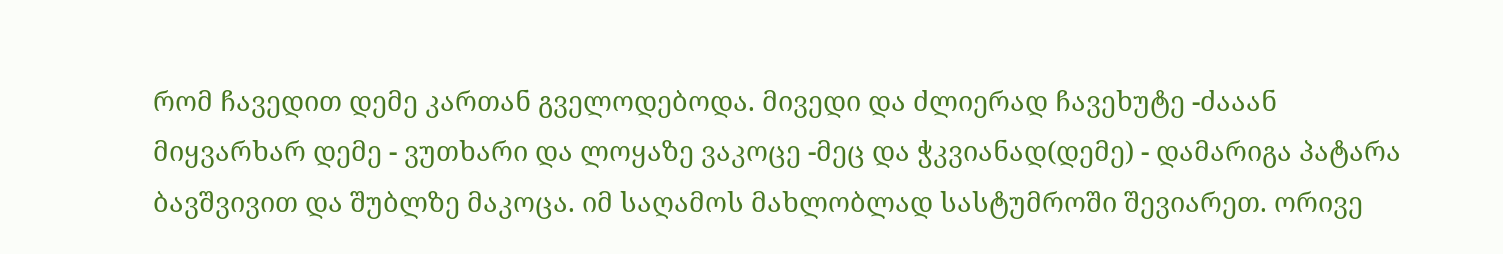რომ ჩავედით დემე კართან გველოდებოდა. მივედი და ძლიერად ჩავეხუტე -ძააან მიყვარხარ დემე - ვუთხარი და ლოყაზე ვაკოცე -მეც და ჭკვიანად(დემე) - დამარიგა პატარა ბავშვივით და შუბლზე მაკოცა. იმ საღამოს მახლობლად სასტუმროში შევიარეთ. ორივე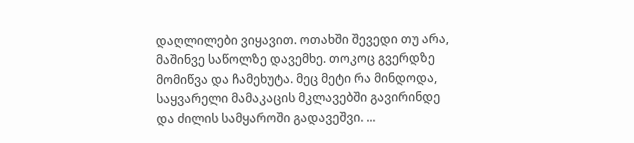დაღლილები ვიყავით. ოთახში შევედი თუ არა, მაშინვე საწოლზე დავემხე. თოკოც გვერდზე მომიწვა და ჩამეხუტა. მეც მეტი რა მინდოდა, საყვარელი მამაკაცის მკლავებში გავირინდე და ძილის სამყაროში გადავეშვი. ...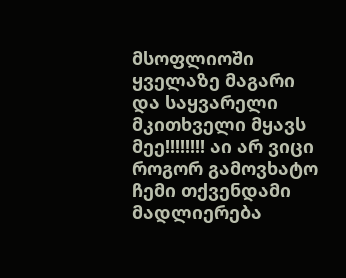მსოფლიოში ყველაზე მაგარი და საყვარელი მკითხველი მყავს მეე!!!!!!!! აი არ ვიცი როგორ გამოვხატო ჩემი თქვენდამი მადლიერება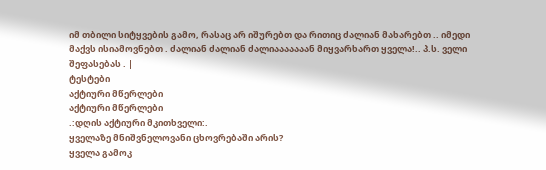იმ თბილი სიტყვების გამო, რასაც არ იშურებთ და რითიც ძალიან მახარებთ .. იმედი მაქვს ისიამოვნებთ . ძალიან ძალიან ძალიააააააან მიყვარხართ ყველა!.. პ.ს. ველი შეფასებას . |
ტესტები
აქტიური მწერლები
აქტიური მწერლები
.:დღის აქტიური მკითხველი:.
ყველაზე მნიშვნელოვანი ცხოვრებაში არის?
ყველა გამოკ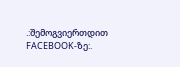.:შემოგვიერთდით FACEBOOK-ზე:.